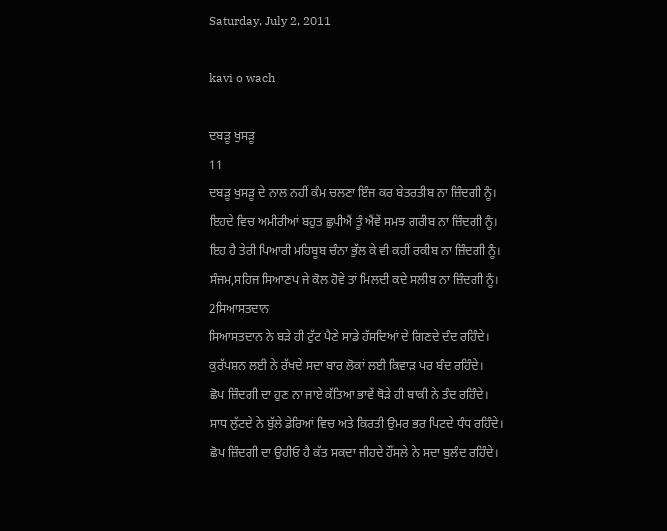Saturday, July 2, 2011

kavi o wach

ਦਬੜੂ ਖੁਸੜੂ
11
ਦਬੜੂ ਖੁਸੜੂ ਦੇ ਨਾਲ ਨਹੀਂ ਕੰਮ ਚਲਣਾ ਇੰਜ ਕਰ ਬੇਤਰਤੀਬ ਨਾ ਜ਼ਿੰਦਗੀ ਨੂੰ।
ਇਹਦੇ ਵਿਚ ਅਮੀਰੀਆਂ ਬਹੁਤ ਛੁਪੀਐਂ ਤੂੰ ਐਂਵੇਂ ਸਮਝ ਗਰੀਬ ਨਾ ਜ਼ਿੰਦਗੀ ਨੂੰ।
ਇਹ ਹੈ ਤੇਰੀ ਪਿਆਰੀ ਮਹਿਬੂਬ ਚੰਨਾ ਭੁੱਲ ਕੇ ਵੀ ਕਹੀਂ ਰਕੀਬ ਨਾ ਜ਼ਿੰਦਗੀ ਨੂੰ।
ਸੰਜਮ,ਸਹਿਜ ਸਿਆਣਪ ਜੇ ਕੋਲ ਹੋਵੇ ਤਾਂ ਮਿਲਦੀ ਕਦੇ ਸਲੀਬ ਨਾ ਜ਼ਿੰਦਗੀ ਨੂੰ।
2ਸਿਆਸਤਦਾਨ
ਸਿਆਸਤਦਾਨ ਨੇ ਬੜੇ ਹੀ ਟੁੱਟ ਪੈਣੇ ਸਾਡੇ ਹੱਸਦਿਆਂ ਦੇ ਗਿਣਦੇ ਦੰਦ ਰਹਿੰਦੇ।
ਕੁਰੱਪਸ਼ਨ ਲਈ ਨੇ ਰੱਖਦੇ ਸਦਾ ਬਾਰ ਲੋਕਾਂ ਲਈ ਕਿਵਾੜ ਪਰ ਬੰਦ ਰਹਿੰਦੇ।
ਛੋਪ ਜ਼ਿੰਦਗੀ ਦਾ ਹੁਣ ਨਾ ਜਾਏ ਕੱਤਿਆ ਭਾਵੇਂ ਥੋੜੇ ਹੀ ਬਾਕੀ ਨੇ ਤੰਦ ਰਹਿੰਦੇ।
ਸਾਧ ਲੁੱਟਦੇ ਨੇ ਬੁੱਲੇ ਡੇਰਿਆਂ ਵਿਚ ਅਤੇ ਕਿਰਤੀ ਉਮਰ ਭਰ ਪਿਟਦੇ ਧੰਧ ਰਹਿੰਦੇ।
ਛੋਪ ਜ਼ਿੰਦਗੀ ਦਾ ਉਹੀਓ ਹੈ ਕੱਤ ਸਕਦਾ ਜੀਹਦੇ ਹੌਂਸਲੇ ਨੇ ਸਦਾ ਬੁਲੰਦ ਰਹਿੰਦੇ।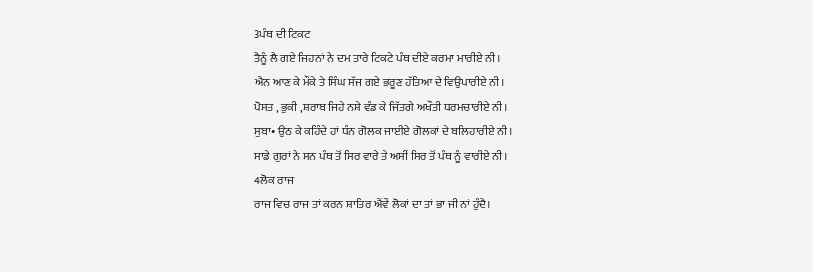3ਪੰਥ ਦੀ ਟਿਕਟ
ਤੈਨੂੰ ਲੈ ਗਏ ਜਿਹਨਾਂ ਨੇ ਦਮ ਤਾਰੇ ਟਿਕਟੇ ਪੰਥ ਦੀਏ ਕਰਮਾ ਮਾਰੀਏ ਨੀ।
ਐਨ ਆਣ ਕੇ ਮੌਕੇ ਤੇ ਸਿੰਘ ਸੱਜ ਗਏ ਭਰੂਣ ਹੱਤਿਆ ਦੇ ਵਿਉਪਾਰੀਏ ਨੀ।
ਪੋਸਤ , ਭੁਕੀ ,ਸ਼ਰਾਬ ਜਿਹੇ ਨਸ਼ੇ ਵੰਡ ਕੇ ਜਿੱਤਗੇ ਅਖੌਤੀ ਧਰਮਚਾਰੀਏ ਨੀ।
ਸੁਬਾ• ਉਠ ਕੇ ਕਹਿੰਦੇ ਹਾਂ ਧੰਨ ਗੋਲਕ ਜਾਈਏ ਗੋਲਕਾਂ ਦੇ ਬਲਿਹਾਰੀਏ ਨੀ।
ਸਾਡੇ ਗੁਰਾਂ ਨੇ ਸਨ ਪੰਥ ਤੋਂ ਸਿਰ ਵਾਰੇ ਤੇ ਅਸੀਂ ਸਿਰ ਤੋਂ ਪੰਥ ਨੂੰ ਵਾਰੀਏ ਨੀ।
4ਲੋਕ ਰਾਜ
ਰਾਜ ਵਿਚ ਰਾਜ ਤਾਂ ਕਰਨ ਸ਼ਾਤਿਰ ਐਂਵੇਂ ਲੋਕਾਂ ਦਾ ਤਾਂ ਭਾ ਜੀ ਨਾਂ ਹੁੰਦੈ।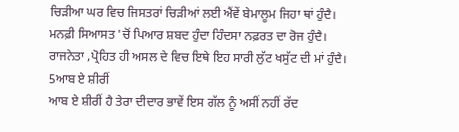ਚਿੜੀਆ ਘਰ ਵਿਚ ਜਿਸਤਰਾਂ ਚਿੜੀਆਂ ਲਈ ਐਂਵੇਂ ਬੇਮਾਲੂਮ ਜਿਹਾ ਥਾਂ ਹੁੰਦੈ।
ਮਨਫ਼ੀ ਸਿਆਸਤ 'ਚੋਂ ਪਿਆਰ ਸ਼ਬਦ ਹੁੰਦਾ ਹਿੰਦਸਾ ਨਫ਼ਰਤ ਦਾ ਰੋਜ ਹੁੰਦੈ।
ਰਾਜਨੇਤਾ ,ਪ੍ਰੋਹਿਤ ਹੀ ਅਸਲ ਦੇ ਵਿਚ ਇਥੇ ਇਹ ਸਾਰੀ ਲੁੱਟ ਖਸੁੱਟ ਦੀ ਮਾਂ ਹੁੰਦੈ।
5ਆਬ ਏ ਸ਼ੀਰੀਂ
ਆਬ ਏ ਸ਼ੀਰੀਂ ਹੈ ਤੇਰਾ ਦੀਦਾਰ ਭਾਵੇਂ ਇਸ ਗੱਲ ਨੂੰ ਅਸੀਂ ਨਹੀਂ ਰੱਦ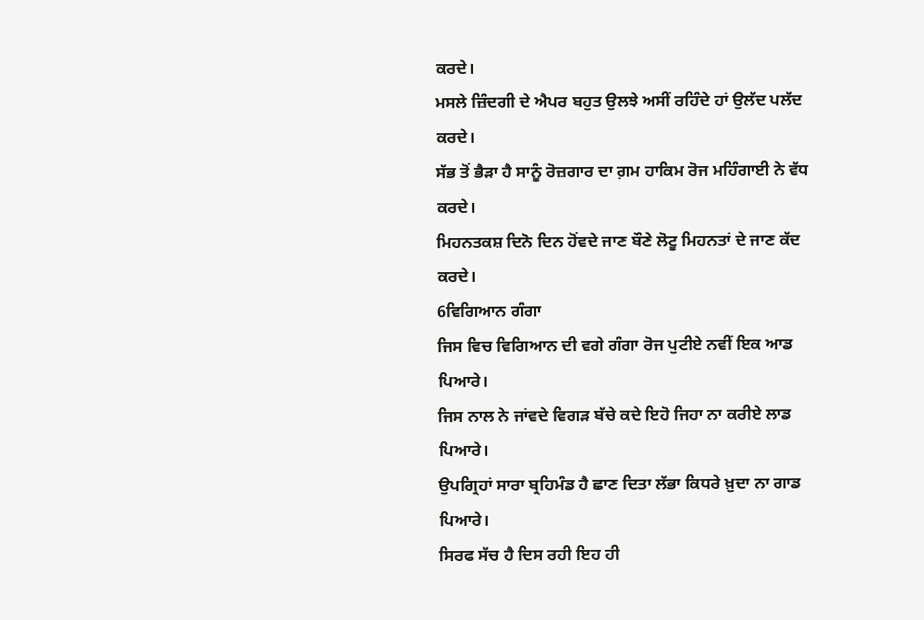ਕਰਦੇ।
ਮਸਲੇ ਜ਼ਿੰਦਗੀ ਦੇ ਐਪਰ ਬਹੁਤ ਉਲਝੇ ਅਸੀਂ ਰਹਿੰਦੇ ਹਾਂ ਉਲੱਦ ਪਲੱਦ ਕਰਦੇ।
ਸੱਭ ਤੋਂ ਭੈੜਾ ਹੈ ਸਾਨੂੰ ਰੋਜ਼ਗਾਰ ਦਾ ਗ਼ਮ ਹਾਕਿਮ ਰੋਜ ਮਹਿੰਗਾਈ ਨੇ ਵੱਧ ਕਰਦੇ।
ਮਿਹਨਤਕਸ਼ ਦਿਨੋ ਦਿਨ ਹੋਂਵਦੇ ਜਾਣ ਬੌਣੇ ਲੋਟੂ ਮਿਹਨਤਾਂ ਦੇ ਜਾਣ ਕੱਦ ਕਰਦੇ।
6ਵਿਗਿਆਨ ਗੰਗਾ
ਜਿਸ ਵਿਚ ਵਿਗਿਆਨ ਦੀ ਵਗੇ ਗੰਗਾ ਰੋਜ ਪੁਟੀਏ ਨਵੀਂ ਇਕ ਆਡ ਪਿਆਰੇ।
ਜਿਸ ਨਾਲ ਨੇ ਜਾਂਵਦੇ ਵਿਗੜ ਬੱਚੇ ਕਦੇ ਇਹੋ ਜਿਹਾ ਨਾ ਕਰੀਏ ਲਾਡ ਪਿਆਰੇ।
ਉਪਗ੍ਰਿਹਾਂ ਸਾਰਾ ਬ੍ਰਹਿਮੰਡ ਹੈ ਛਾਣ ਦਿਤਾ ਲੱਭਾ ਕਿਧਰੇ ਖ਼ੁਦਾ ਨਾ ਗਾਡ ਪਿਆਰੇ।
ਸਿਰਫ ਸੱਚ ਹੈ ਦਿਸ ਰਹੀ ਇਹ ਹੀ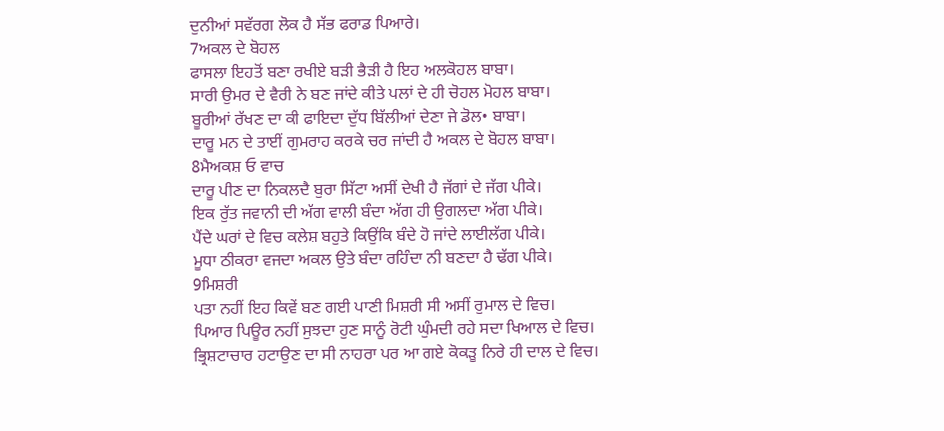ਦੁਨੀਆਂ ਸਵੱਰਗ ਲੋਕ ਹੈ ਸੱਭ ਫਰਾਡ ਪਿਆਰੇ।
7ਅਕਲ ਦੇ ਬੋਹਲ
ਫਾਸਲਾ ਇਹਤੋਂ ਬਣਾ ਰਖੀਏ ਬੜੀ ਭੈੜੀ ਹੈ ਇਹ ਅਲਕੋਹਲ ਬਾਬਾ।
ਸਾਰੀ ਉਮਰ ਦੇ ਵੈਰੀ ਨੇ ਬਣ ਜਾਂਦੇ ਕੀਤੇ ਪਲਾਂ ਦੇ ਹੀ ਚੋਹਲ ਮੋਹਲ ਬਾਬਾ।
ਬੂਰੀਆਂ ਰੱਖਣ ਦਾ ਕੀ ਫਾਇਦਾ ਦੁੱਧ ਬਿੱਲੀਆਂ ਦੇਣਾ ਜੇ ਡੋਲ• ਬਾਬਾ।
ਦਾਰੂ ਮਨ ਦੇ ਤਾਈਂ ਗੁਮਰਾਹ ਕਰਕੇ ਚਰ ਜਾਂਦੀ ਹੈ ਅਕਲ ਦੇ ਬੋਹਲ ਬਾਬਾ।
8ਮੈਅਕਸ਼ ਓ ਵਾਚ
ਦਾਰੂ ਪੀਣ ਦਾ ਨਿਕਲਦੈ ਬੁਰਾ ਸਿੱਟਾ ਅਸੀਂ ਦੇਖੀ ਹੈ ਜੱਗਾਂ ਦੇ ਜੱਗ ਪੀਕੇ।
ਇਕ ਰੁੱਤ ਜਵਾਨੀ ਦੀ ਅੱਗ ਵਾਲੀ ਬੰਦਾ ਅੱਗ ਹੀ ਉਗਲਦਾ ਅੱਗ ਪੀਕੇ।
ਪੈਂਦੇ ਘਰਾਂ ਦੇ ਵਿਚ ਕਲੇਸ਼ ਬਹੁਤੇ ਕਿਉਂਕਿ ਬੰਦੇ ਹੋ ਜਾਂਦੇ ਲਾਈਲੱਗ ਪੀਕੇ।
ਮੂਧਾ ਠੀਕਰਾ ਵਜਦਾ ਅਕਲ ਉਤੇ ਬੰਦਾ ਰਹਿੰਦਾ ਨੀ ਬਣਦਾ ਹੈ ਢੱਗ ਪੀਕੇ।
9ਮਿਸ਼ਰੀ
ਪਤਾ ਨਹੀਂ ਇਹ ਕਿਵੇਂ ਬਣ ਗਈ ਪਾਣੀ ਮਿਸ਼ਰੀ ਸੀ ਅਸੀਂ ਰੁਮਾਲ ਦੇ ਵਿਚ।
ਪਿਆਰ ਪਿਊਰ ਨਹੀਂ ਸੁਝਦਾ ਹੁਣ ਸਾਨੂੰ ਰੋਟੀ ਘੁੰਮਦੀ ਰਹੇ ਸਦਾ ਖਿਆਲ ਦੇ ਵਿਚ।
ਭ੍ਰਿਸ਼ਟਾਚਾਰ ਹਟਾਉਣ ਦਾ ਸੀ ਨਾਹਰਾ ਪਰ ਆ ਗਏ ਕੋਕੜੂ ਨਿਰੇ ਹੀ ਦਾਲ ਦੇ ਵਿਚ।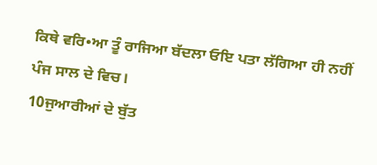ਕਿਥੇ ਵਰਿ•ਆ ਤੂੰ ਰਾਜਿਆ ਬੱਦਲਾ ਓਇ ਪਤਾ ਲੱਗਿਆ ਹੀ ਨਹੀਂ ਪੰਜ ਸਾਲ ਦੇ ਵਿਚ।
10ਜੁਆਰੀਆਂ ਦੇ ਬੁੱਤ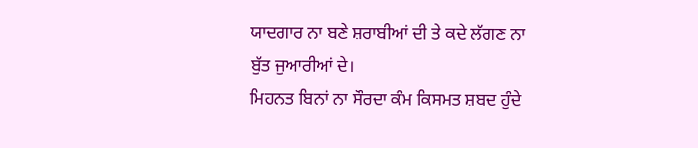ਯਾਦਗਾਰ ਨਾ ਬਣੇ ਸ਼ਰਾਬੀਆਂ ਦੀ ਤੇ ਕਦੇ ਲੱਗਣ ਨਾ ਬੁੱਤ ਜੁਆਰੀਆਂ ਦੇ।
ਮਿਹਨਤ ਬਿਨਾਂ ਨਾ ਸੌਰਦਾ ਕੰਮ ਕਿਸਮਤ ਸ਼ਬਦ ਹੁੰਦੇ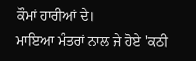ਕੌਮਾਂ ਹਾਰੀਆਂ ਦੇ।
ਮਾਇਆ ਮੰਤਰਾਂ ਨਾਲ ਜੇ ਹੋਏ 'ਕਠੀ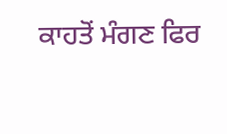ਕਾਹਤੋਂ ਮੰਗਣ ਫਿਰ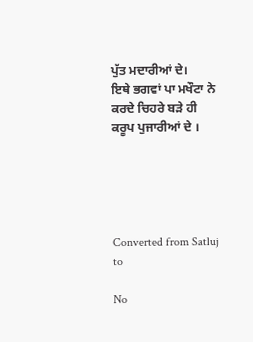ਪੁੱਤ ਮਦਾਰੀਆਂ ਦੇ।
ਇਥੇ ਭਗਵਾਂ ਪਾ ਮਖੌਟਾ ਨੇ ਕਰਦੇ ਚਿਹਰੇ ਬੜੇ ਹੀ ਕਰੂਪ ਪੁਜਾਰੀਆਂ ਦੇ ।





Converted from Satluj to

No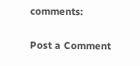comments:

Post a Comment